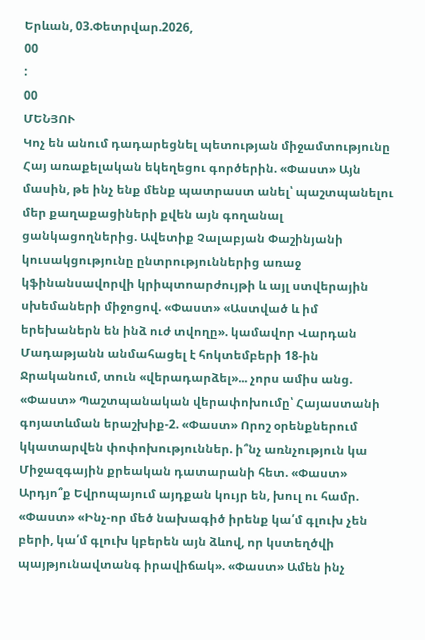Երևան, 03.Փետրվար.2026,
00
:
00
ՄԵՆՅՈՒ
Կոչ են անում դադարեցնել պետության միջամտությունը Հայ առաքելական եկեղեցու գործերին. «Փաստ» Այն մասին, թե ինչ ենք մենք պատրաստ անել՝ պաշտպանելու մեր քաղաքացիների քվեն այն գողանալ ցանկացողներից. Ավետիք Չալաբյան Փաշինյանի կուսակցությունը ընտրություններից առաջ կֆինանսավորվի կրիպտոարժույթի և այլ ստվերային սխեմաների միջոցով. «Փաստ» «Աստված և իմ երեխաներն են ինձ ուժ տվողը». կամավոր Վարդան Մադաթյանն անմահացել է հոկտեմբերի 18-ին Ջրականում, տուն «վերադարձել»... չորս ամիս անց. «Փաստ» Պաշտպանական վերափոխումը՝ Հայաստանի գոյատևման երաշխիք-2. «Փաստ» Որոշ օրենքներում կկատարվեն փոփոխություններ. ի՞նչ առնչություն կա Միջազգային քրեական դատարանի հետ. «Փաստ» Արդյո՞ք Եվրոպայում այդքան կույր են, խուլ ու համր. «Փաստ» «Ինչ-որ մեծ նախագիծ իրենք կա՛մ գլուխ չեն բերի, կա՛մ գլուխ կբերեն այն ձևով, որ կստեղծվի պայթյունավտանգ իրավիճակ». «Փաստ» Ամեն ինչ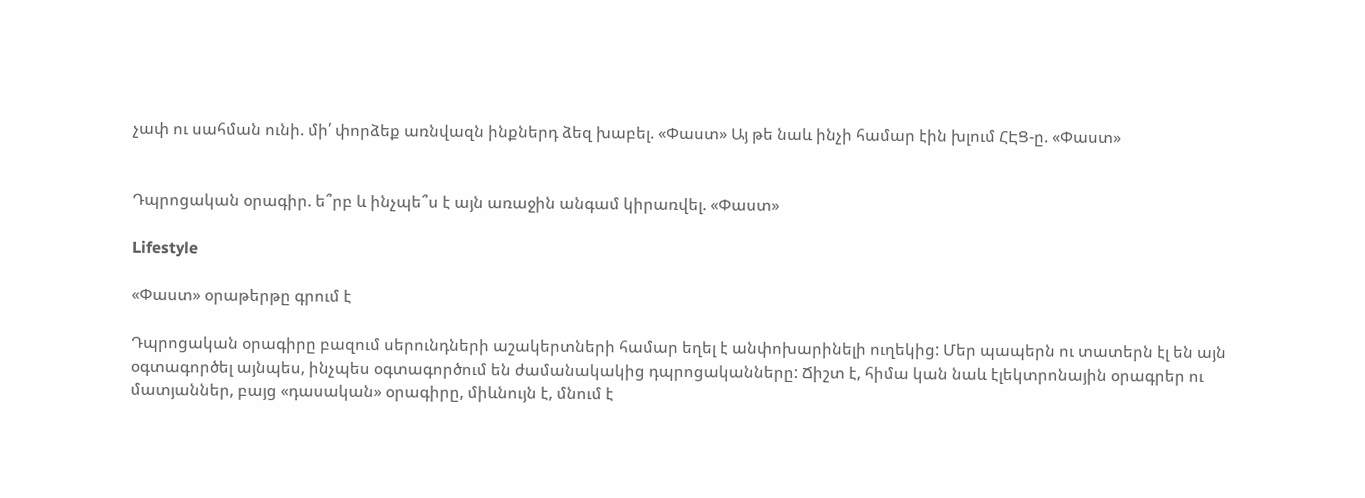չափ ու սահման ունի. մի՛ փորձեք առնվազն ինքներդ ձեզ խաբել. «Փաստ» Այ թե նաև ինչի համար էին խլում ՀԷՑ-ը. «Փաստ»


Դպրոցական օրագիր. ե՞րբ և ինչպե՞ս է այն առաջին անգամ կիրառվել. «Փաստ»

Lifestyle

«Փաստ» օրաթերթը գրում է

Դպրոցական օրագիրը բազում սերունդների աշակերտների համար եղել է անփոխարինելի ուղեկից: Մեր պապերն ու տատերն էլ են այն օգտագործել այնպես, ինչպես օգտագործում են ժամանակակից դպրոցականները: Ճիշտ է, հիմա կան նաև էլեկտրոնային օրագրեր ու մատյաններ, բայց «դասական» օրագիրը, միևնույն է, մնում է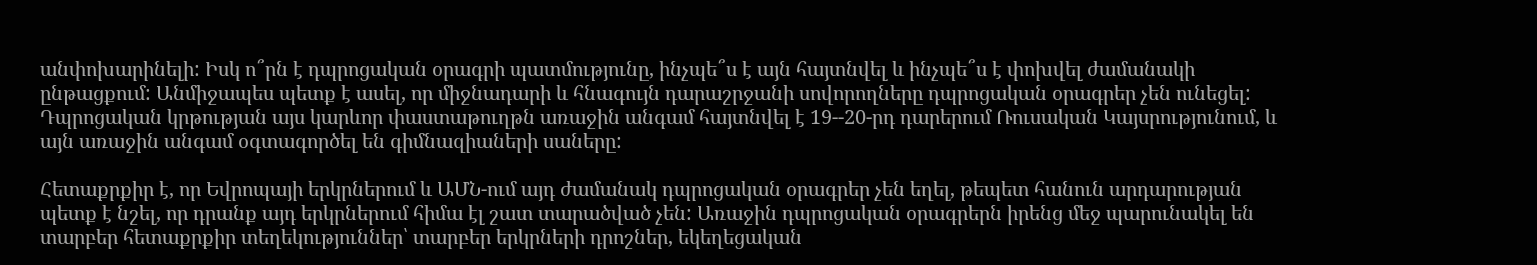անփոխարինելի: Իսկ ո՞րն է դպրոցական օրագրի պատմությունը, ինչպե՞ս է այն հայտնվել և ինչպե՞ս է փոխվել ժամանակի ընթացքում: Անմիջապես պետք է ասել, որ միջնադարի և հնագույն դարաշրջանի սովորողները դպրոցական օրագրեր չեն ունեցել: Դպրոցական կրթության այս կարևոր փաստաթուղթն առաջին անգամ հայտնվել է 19--20-րդ դարերում Ռուսական Կայսրությունում, և այն առաջին անգամ օգտագործել են գիմնազիաների սաները:

Հետաքրքիր է, որ Եվրոպայի երկրներում և ԱՄՆ-ում այդ ժամանակ դպրոցական օրագրեր չեն եղել, թեպետ հանուն արդարության պետք է նշել, որ դրանք այդ երկրներում հիմա էլ շատ տարածված չեն: Առաջին դպրոցական օրագրերն իրենց մեջ պարունակել են տարբեր հետաքրքիր տեղեկություններ՝ տարբեր երկրների դրոշներ, եկեղեցական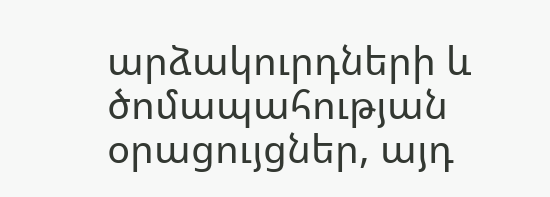արձակուրդների և ծոմապահության օրացույցներ, այդ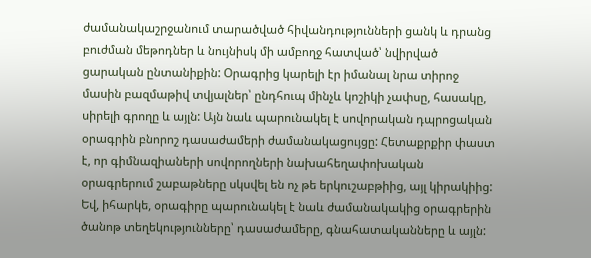ժամանակաշրջանում տարածված հիվանդությունների ցանկ և դրանց բուժման մեթոդներ և նույնիսկ մի ամբողջ հատված՝ նվիրված ցարական ընտանիքին: Օրագրից կարելի էր իմանալ նրա տիրոջ մասին բազմաթիվ տվյալներ՝ ընդհուպ մինչև կոշիկի չափսը, հասակը, սիրելի գրողը և այլն: Այն նաև պարունակել է սովորական դպրոցական օրագրին բնորոշ դասաժամերի ժամանակացույցը: Հետաքրքիր փաստ է, որ գիմնազիաների սովորողների նախահեղափոխական օրագրերում շաբաթները սկսվել են ոչ թե երկուշաբթիից, այլ կիրակիից: Եվ, իհարկե, օրագիրը պարունակել է նաև ժամանակակից օրագրերին ծանոթ տեղեկությունները՝ դասաժամերը, գնահատականները և այլն: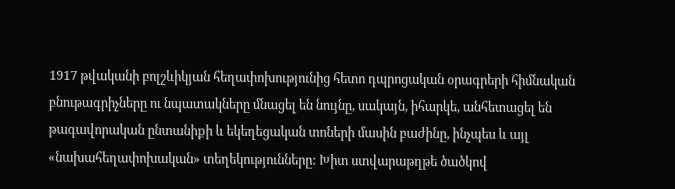1917 թվականի բոլշևիկյան հեղափոխությունից հետո դպրոցական օրագրերի հիմնական բնութագրիչները ու նպատակները մնացել են նույնը, սակայն, իհարկե, անհետացել են թագավորական ընտանիքի և եկեղեցական տոների մասին բաժինը, ինչպես և այլ «նախահեղափոխական» տեղեկությունները: Խիտ ստվարաթղթե ծածկով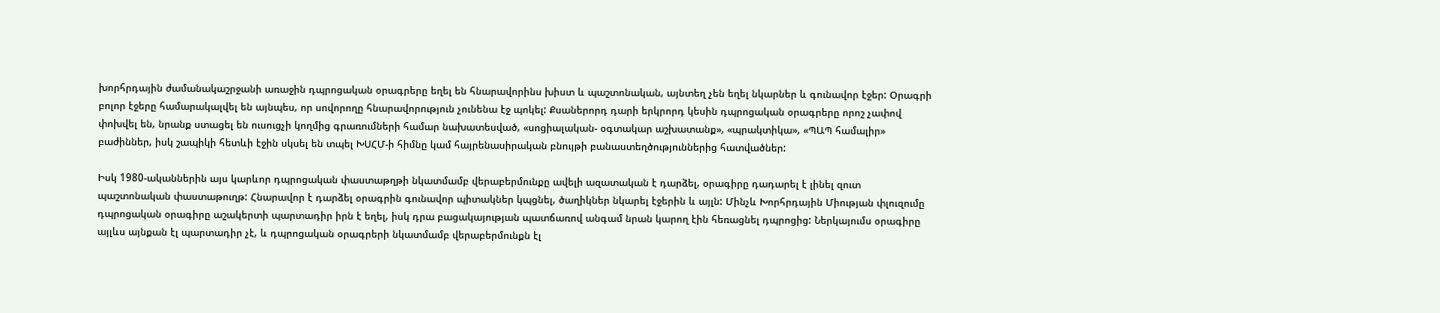խորհրդային ժամանակաշրջանի առաջին դպրոցական օրագրերը եղել են հնարավորինս խիստ և պաշտոնական, այնտեղ չեն եղել նկարներ և գունավոր էջեր: Օրագրի բոլոր էջերը համարակալվել են այնպես, որ սովորողը հնարավորություն չունենա էջ պոկել: Քսաներորդ դարի երկրորդ կեսին դպրոցական օրագրերը որոշ չափով փոխվել են, նրանք ստացել են ուսուցչի կողմից գրառումների համար նախատեսված, «սոցիալական- օգտակար աշխատանք», «պրակտիկա», «ՊԱՊ համալիր» բաժիններ, իսկ շապիկի հետևի էջին սկսել են տպել ԽՍՀՄ-ի հիմնը կամ հայրենասիրական բնույթի բանաստեղծություններից հատվածներ:

Իսկ 1980-ականներին այս կարևոր դպրոցական փաստաթղթի նկատմամբ վերաբերմունքը ավելի ազատական է դարձել, օրագիրը դադարել է լինել զուտ պաշտոնական փաստաթուղթ: Հնարավոր է դարձել օրագրին գունավոր պիտակներ կպցնել, ծաղիկներ նկարել էջերին և այլն: Մինչև Խորհրդային Միության փլուզումը դպրոցական օրագիրը աշակերտի պարտադիր իրն է եղել, իսկ դրա բացակայության պատճառով անգամ նրան կարող էին հեռացնել դպրոցից: Ներկայումս օրագիրը այլևս այնքան էլ պարտադիր չէ, և դպրոցական օրագրերի նկատմամբ վերաբերմունքն էլ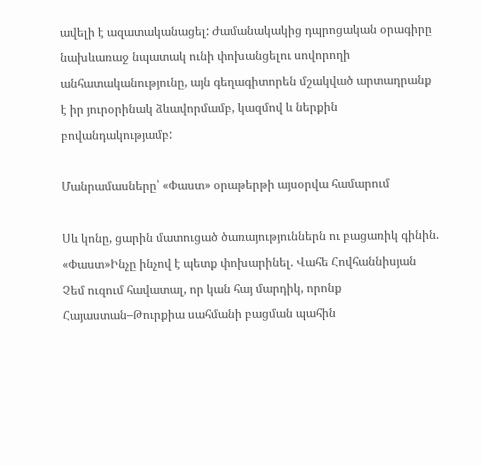ավելի է ազատականացել: Ժամանակակից դպրոցական օրագիրը նախևառաջ նպատակ ունի փոխանցելու սովորողի անհատականությունը, այն գեղագիտորեն մշակված արտադրանք է իր յուրօրինակ ձևավորմամբ, կազմով և ներքին բովանդակությամբ:

Մանրամասները՝ «Փաստ» օրաթերթի այսօրվա համարում

Սև կոնը, ցարին մատուցած ծառայություններն ու բացառիկ գինին. «Փաստ»Ինչը ինչով է պետք փոխարինել. Վահե Հովհաննիսյան Չեմ ուզում հավատալ, որ կան հայ մարդիկ, որոնք Հայաստան–Թուրքիա սահմանի բացման պահին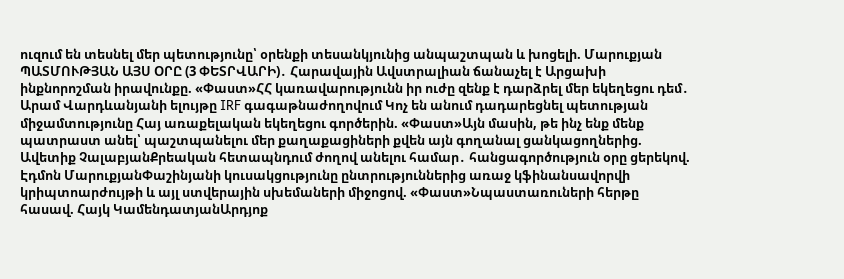ուզում են տեսնել մեր պետությունը՝ օրենքի տեսանկյունից անպաշտպան և խոցելի. Մարուքյան ՊԱՏՄՈՒԹՅԱՆ ԱՅՍ ՕՐԸ (3 ՓԵՏՐՎԱՐԻ)․ Հարավային Ավստրալիան ճանաչել է Արցախի ինքնորոշման իրավունքը. «Փաստ»ՀՀ կառավարությունն իր ուժը զենք է դարձրել մեր եկեղեցու դեմ․ Արամ Վարդևանյանի ելույթը IRF գագաթնաժողովում Կոչ են անում դադարեցնել պետության միջամտությունը Հայ առաքելական եկեղեցու գործերին. «Փաստ»Այն մասին, թե ինչ ենք մենք պատրաստ անել՝ պաշտպանելու մեր քաղաքացիների քվեն այն գողանալ ցանկացողներից. Ավետիք ՉալաբյանՔրեական հետապնդում ժողով անելու համար․ հանցագործություն օրը ցերեկով. Էդմոն ՄարուքյանՓաշինյանի կուսակցությունը ընտրություններից առաջ կֆինանսավորվի կրիպտոարժույթի և այլ ստվերային սխեմաների միջոցով. «Փաստ»Նպաստառուների հերթը հասավ. Հայկ ԿամենդատյանԱրդյոք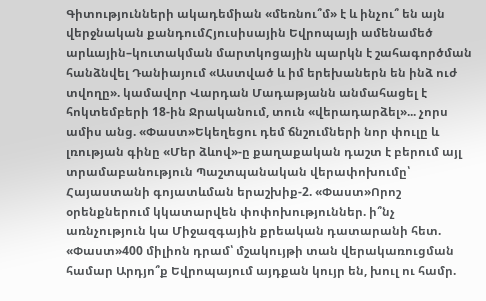Գիտությունների ակադեմիան «մեռնու՞մ» է և ինչու՞ են այն վերջնական քանդումՀյուսիսային Եվրոպայի ամենամեծ արևային–կուտակման մարտկոցային պարկն է շահագործման հանձնվել Դանիայում «Աստված և իմ երեխաներն են ինձ ուժ տվողը». կամավոր Վարդան Մադաթյանն անմահացել է հոկտեմբերի 18-ին Ջրականում, տուն «վերադարձել»... չորս ամիս անց. «Փաստ»Եկեղեցու դեմ ճնշումների նոր փուլը և լռության գինը «Մեր ձևով»-ը քաղաքական դաշտ է բերում այլ տրամաբանություն Պաշտպանական վերափոխումը՝ Հայաստանի գոյատևման երաշխիք-2. «Փաստ»Որոշ օրենքներում կկատարվեն փոփոխություններ. ի՞նչ առնչություն կա Միջազգային քրեական դատարանի հետ. «Փաստ»400 միլիոն դրամ՝ մշակույթի տան վերակառուցման համար Արդյո՞ք Եվրոպայում այդքան կույր են, խուլ ու համր.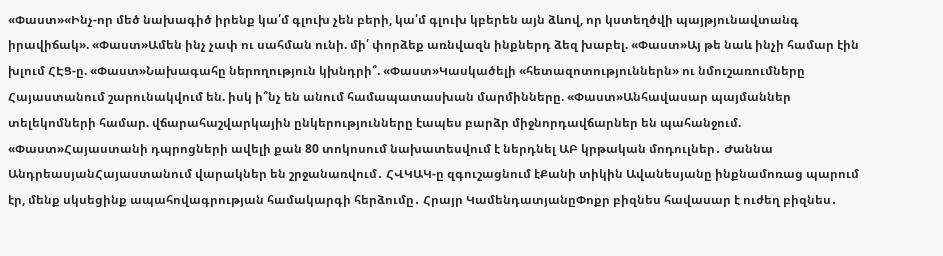«Փաստ»«Ինչ-որ մեծ նախագիծ իրենք կա՛մ գլուխ չեն բերի, կա՛մ գլուխ կբերեն այն ձևով, որ կստեղծվի պայթյունավտանգ իրավիճակ». «Փաստ»Ամեն ինչ չափ ու սահման ունի. մի՛ փորձեք առնվազն ինքներդ ձեզ խաբել. «Փաստ»Այ թե նաև ինչի համար էին խլում ՀԷՑ-ը. «Փաստ»Նախագահը ներողություն կխնդրի՞. «Փաստ»Կասկածելի «հետազոտություններն» ու նմուշառումները Հայաստանում շարունակվում են. իսկ ի՞նչ են անում համապատասխան մարմինները. «Փաստ»Անհավասար պայմաններ տելեկոմների համար. վճարահաշվարկային ընկերությունները էապես բարձր միջնորդավճարներ են պահանջում. «Փաստ»Հայաստանի դպրոցների ավելի քան 80 տոկոսում նախատեսվում է ներդնել ԱԲ կրթական մոդուլներ․ Ժաննա ԱնդրեասյանՀայաստանում վարակներ են շրջանառվում․ ՀՎԿԱԿ-ը զգուշացնում էՔանի տիկին Ավանեսյանը ինքնամոռաց պարում էր, մենք սկսեցինք ապահովագրության համակարգի հերձումը․ Հրայր ԿամենդատյանըՓոքր բիզնես հավասար է ուժեղ բիզնես․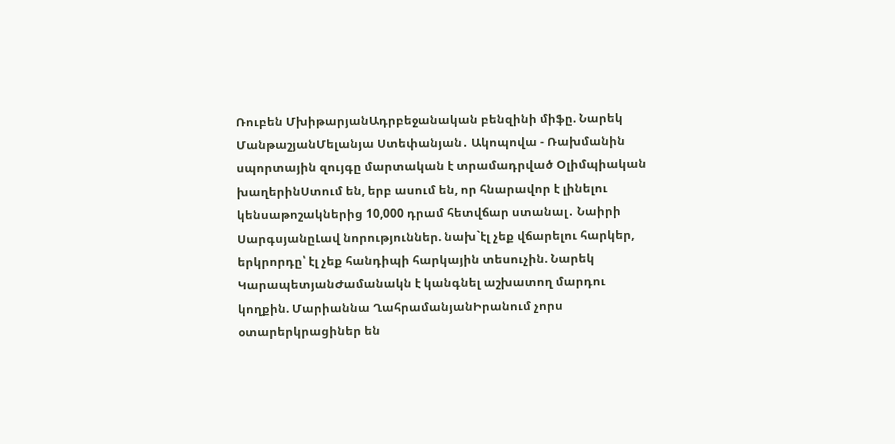Ռուբեն ՄխիթարյանԱդրբեջանական բենզինի միֆը. Նարեկ ՄանթաշյանՄելանյա Ստեփանյան․ Ակոպովա - Ռախմանին սպորտային զույգը մարտական է տրամադրված Օլիմպիական խաղերինՍտում են, երբ ասում են, որ հնարավոր է լինելու կենսաթոշակներից 10,000 դրամ հետվճար ստանալ․ Նաիրի ՍարգսյանըԼավ նորություններ. նախ`էլ չեք վճարելու հարկեր, երկրորդը՝ էլ չեք հանդիպի հարկային տեսուչին. Նարեկ ԿարապետյանԺամանակն է կանգնել աշխատող մարդու կողքին. Մարիաննա ՂահրամանյանԻրանում չորս օտարերկրացիներ են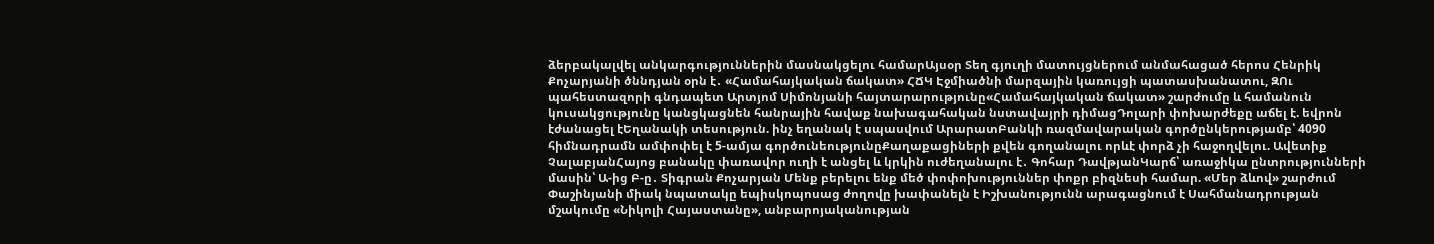ձերբակալվել անկարգություններին մասնակցելու համարԱյսօր Տեղ գյուղի մատույցներում անմահացած հերոս Հենրիկ Քոչարյանի ծննդյան օրն է․ «Համահայկական ճակատ» ՀՃԿ Էջմիածնի մարզային կառույցի պատասխանատու, ԶՈւ պահեստազորի գնդապետ Արտյոմ Սիմոնյանի հայտարարությունը«Համահայկական ճակատ» շարժումը և համանուն կուսակցությունը կանցկացնեն հանրային հավաք նախագահական նստավայրի դիմացԴոլարի փոխարժեքը աճել է. եվրոն էժանացել էԵղանակի տեսություն. ինչ եղանակ է սպասվում ԱրարատԲանկի ռազմավարական գործընկերությամբ՝ 4090 հիմնադրամն ամփոփել է 5-ամյա գործունեությունըՔաղաքացիների քվեն գողանալու որևէ փորձ չի հաջողվելու. Ավետիք ՉալաբյանՀայոց բանակը փառավոր ուղի է անցել և կրկին ուժեղանալու է․ Գոհար ԴավթյանԿարճ՝ առաջիկա ընտրությունների մասին՝ Ա-ից Բ-ը․ Տիգրան Քոչարյան Մենք բերելու ենք մեծ փոփոխություններ փոքր բիզնեսի համար. «Մեր ձևով» շարժում Փաշինյանի միակ նպատակը եպիսկոպոսաց ժողովը խափանելն է Իշխանությունն արագացնում է Սահմանադրության մշակումը «Նիկոլի Հայաստանը», անբարոյականության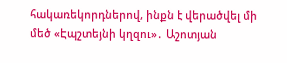հակառեկորդներով, ինքն է վերածվել մի մեծ «Էպշտեյնի կղզու»․ Աշոտյան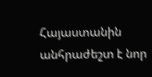Հայաստանին անհրաժեշտ է նոր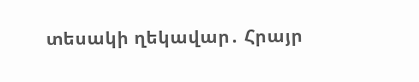տեսակի ղեկավար․ Հրայր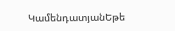ԿամենդատյանԵթե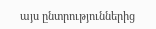այս ընտրություններից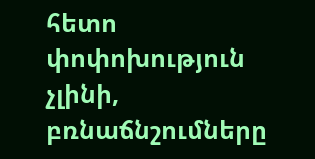հետո փոփոխություն չլինի, բռնաճնշումները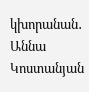կխորանան․ Աննա Կոստանյան